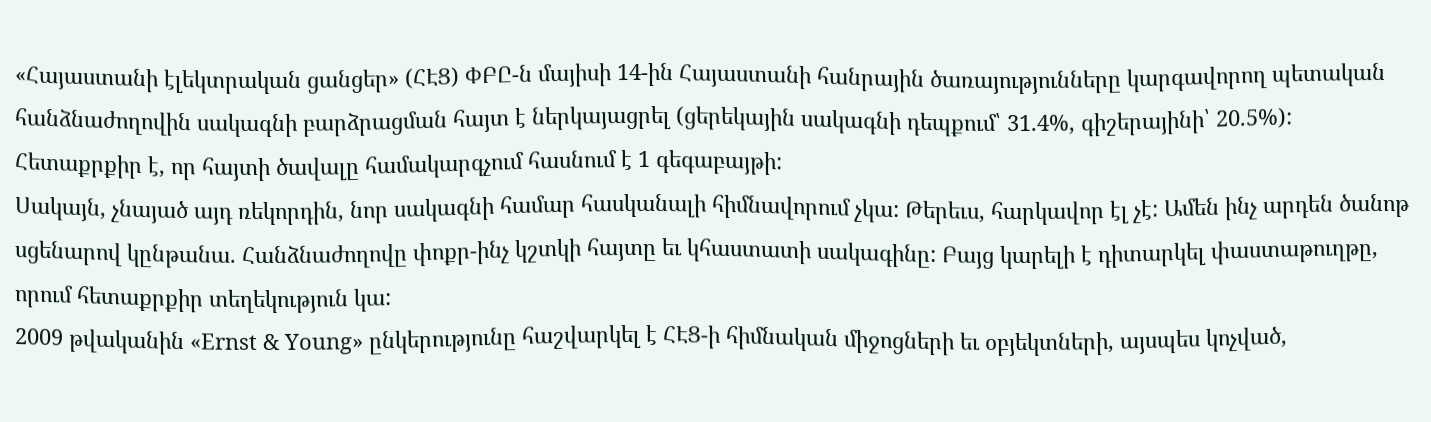«Հայաստանի էլեկտրական ցանցեր» (ՀԷՑ) ՓԲԸ-ն մայիսի 14-ին Հայաստանի հանրային ծառայությունները կարգավորող պետական հանձնաժողովին սակագնի բարձրացման հայտ է ներկայացրել (ցերեկային սակագնի դեպքում՝ 31.4%, գիշերայինի՝ 20.5%): Հետաքրքիր է, որ հայտի ծավալը համակարգչում հասնում է 1 գեգաբայթի:
Սակայն, չնայած այդ ռեկորդին, նոր սակագնի համար հասկանալի հիմնավորում չկա: Թերեւս, հարկավոր էլ չէ: Ամեն ինչ արդեն ծանոթ սցենարով կընթանա. Հանձնաժողովը փոքր-ինչ կշտկի հայտը եւ կհաստատի սակագինը: Բայց կարելի է դիտարկել փաստաթուղթը, որում հետաքրքիր տեղեկություն կա:
2009 թվականին «Ernst & Young» ընկերությունը հաշվարկել է ՀԷՑ-ի հիմնական միջոցների եւ օբյեկտների, այսպես կոչված,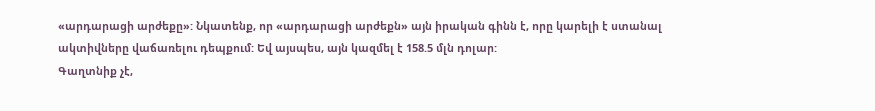«արդարացի արժեքը»: Նկատենք, որ «արդարացի արժեքն» այն իրական գինն է, որը կարելի է ստանալ ակտիվները վաճառելու դեպքում: Եվ այսպես, այն կազմել է 158.5 մլն դոլար:
Գաղտնիք չէ,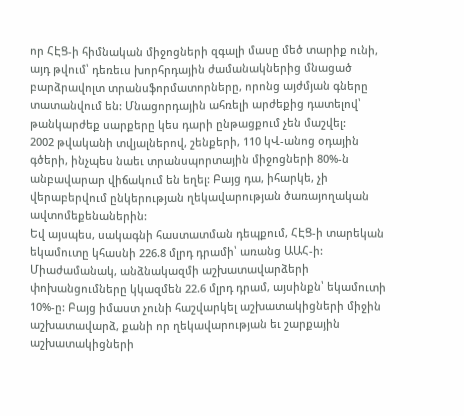որ ՀԷՑ-ի հիմնական միջոցների զգալի մասը մեծ տարիք ունի, այդ թվում՝ դեռեւս խորհրդային ժամանակներից մնացած բարձրավոլտ տրանսֆորմատորները, որոնց այժմյան գները տատանվում են: Մնացորդային ահռելի արժեքից դատելով՝ թանկարժեք սարքերը կես դարի ընթացքում չեն մաշվել:
2002 թվականի տվյալներով, շենքերի, 110 կՎ-անոց օդային գծերի, ինչպես նաեւ տրանսպորտային միջոցների 80%-ն անբավարար վիճակում են եղել: Բայց դա, իհարկե, չի վերաբերվում ընկերության ղեկավարության ծառայողական ավտոմեքենաներին:
Եվ այսպես, սակագնի հաստատման դեպքում, ՀԷՑ-ի տարեկան եկամուտը կհասնի 226.8 մլրդ դրամի՝ առանց ԱԱՀ-ի: Միաժամանակ, անձնակազմի աշխատավարձերի փոխանցումները կկազմեն 22.6 մլրդ դրամ, այսինքն՝ եկամուտի 10%-ը: Բայց իմաստ չունի հաշվարկել աշխատակիցների միջին աշխատավարձ, քանի որ ղեկավարության եւ շարքային աշխատակիցների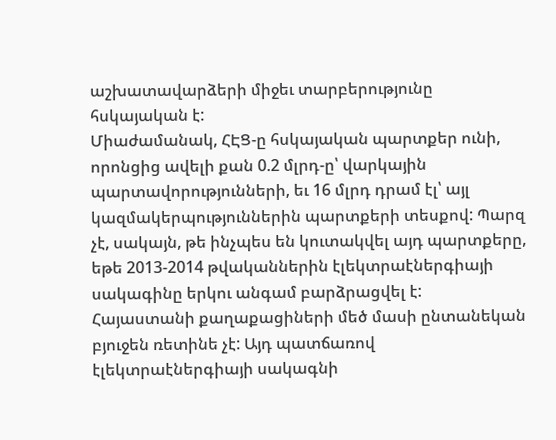աշխատավարձերի միջեւ տարբերությունը հսկայական է:
Միաժամանակ, ՀԷՑ-ը հսկայական պարտքեր ունի, որոնցից ավելի քան 0.2 մլրդ-ը՝ վարկային պարտավորությունների, եւ 16 մլրդ դրամ էլ՝ այլ կազմակերպություններին պարտքերի տեսքով: Պարզ չէ, սակայն, թե ինչպես են կուտակվել այդ պարտքերը, եթե 2013-2014 թվականներին էլեկտրաէներգիայի սակագինը երկու անգամ բարձրացվել է:
Հայաստանի քաղաքացիների մեծ մասի ընտանեկան բյուջեն ռետինե չէ: Այդ պատճառով էլեկտրաէներգիայի սակագնի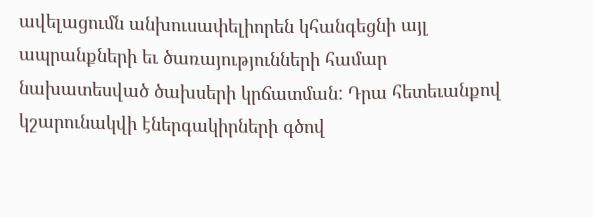ավելացումն անխուսափելիորեն կհանգեցնի այլ ապրանքների եւ ծառայությունների համար նախատեսված ծախսերի կրճատման: Դրա հետեւանքով կշարունակվի էներգակիրների գծով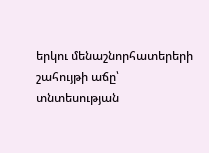երկու մենաշնորհատերերի շահույթի աճը՝ տնտեսության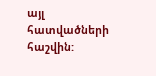այլ հատվածների հաշվին: